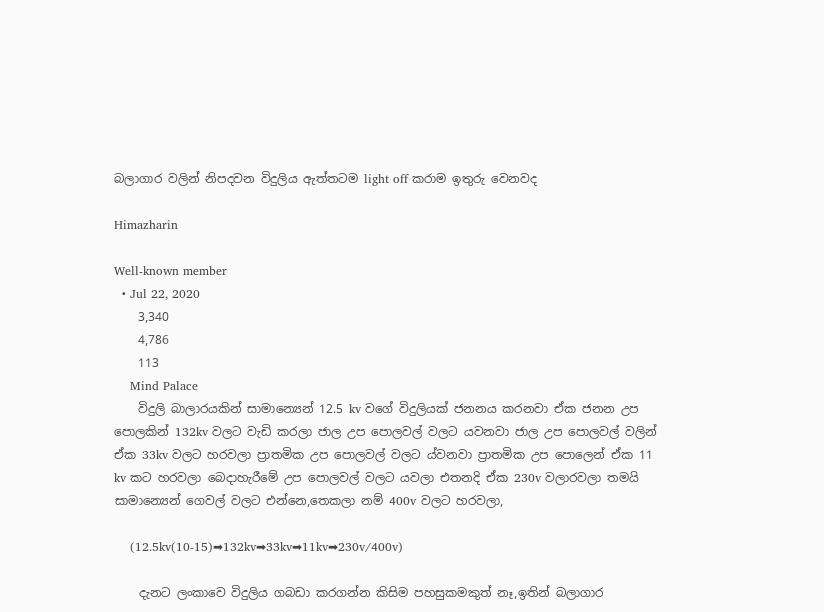බලාගාර වලින් නිපදවන විදුලිය ඇත්තටම light off කරාම ඉතුරු වෙනවද

Himazharin

Well-known member
  • Jul 22, 2020
    3,340
    4,786
    113
    Mind Palace
    විදුලි බාලාරයකින් සාමාන්‍යෙන් 12.5 kv වගේ විදුලියක් ජනනය කරනවා ඒක ජනන උප පොලකින් 132kv වලට වැඩි කරලා ජාල උප පොලවල් වලට යවනවා ජාල උප පොලවල් වලින් ඒක 33kv වලට හරවලා ප්‍රාතමික උප පොලවල් වලට ය්වනවා ප්‍රාතමික උප පොලෙන් ඒක 11 kv කට හරවලා බෙදාහැරීමේ උප පොලවල් වලට යවලා එතනදි ඒක 230v වලාරවලා තමයි සාමාන්‍යෙන් ගෙවල් වලට එන්නෙ,තෙකලා නම් 400v වලට හරවලා,

    (12.5kv(10-15)➡132kv➡33kv➡11kv➡230v/400v)

    දැනට ලංකාවෙ විදුලිය ගබඩා කරගන්න කිසිම පහසුකමකුත් නෑ,ඉතින් බලාගාර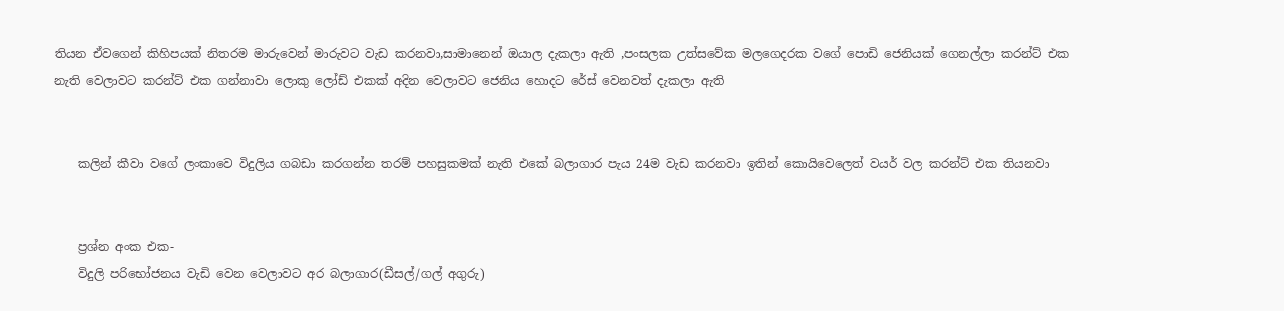තියන ඒවගෙන් කිහිපයක් නිතරම මාරුවෙන් මාරුවට වැඩ කරනවා,සාමානෙන් ඔයාල දැකලා ඇති ,පංසලක උත්සවේක මලගෙදරක වගේ පොඩි ජෙනියක් ගෙනල්ලා කරන්ට් එක නැති වෙලාවට කරන්ට් එක ගන්නාවා ලොකු ලෝඩ් එකක් අදින වෙලාවට ජෙනිය හොදට රේස් වෙනවත් දැකලා ඇති


    කලින් කීවා වගේ ලංකාවෙ විදුලිය ගබඩා කරගන්න තරම් පහසුකමක් නැති එකේ බලාගාර පැය 24ම වැඩ කරනවා ඉතින් කොයිවෙලෙත් වයර් වල කරන්ට් එක තියනවා


    ප්‍රශ්න අංක එක-
    විදුලි පරිභෝජනය වැඩි වෙන වෙලාවට අර බලාගාර(ඩීසල්/ගල් අගුරු)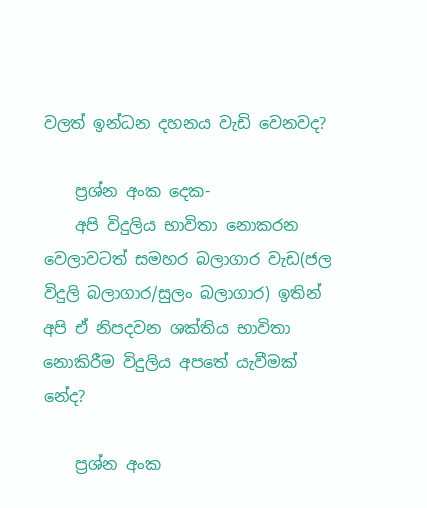වලත් ඉන්ධන දහනය වැඩි වෙනවද?

    ප්‍රශ්න අංක දෙක-
    අපි විදුලිය භාවිතා නොකරන වෙලාවටත් සමහර බලාගාර වැඩ(ජල විදුලි බලාගාර/සුලං බලාගාර) ඉතින් අපි ඒ නිපදවන ශක්තිය භාවිතා නොකිරීම විදුලිය අපතේ යැවීමක් නේද?

    ප්‍රශ්න අංක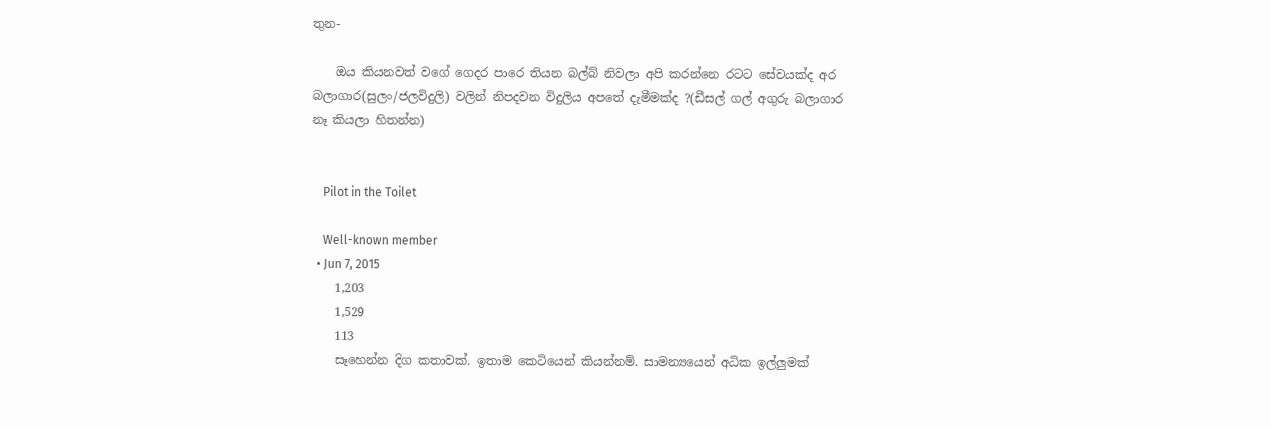තුන-

    ඔය කියනවත් වගේ ගෙදර පාරෙ තියන බල්බ් නිවලා අපි කරන්නෙ රටට සේවයක්ද අර බලාගාර(සුලං/ජලවිදුලි) වලින් නිපදවන විදුලිය අපතේ දැමීමක්ද ?(ඩීසල් ගල් අගුරු බලාගාර නෑ කියලා හිතන්න)


    Pilot in the Toilet

    Well-known member
  • Jun 7, 2015
    1,203
    1,529
    113
    සෑහෙන්න දිග කතාවක්. ඉතාම කෙටියෙන් කියන්නම්. සාමන්‍යයෙන් අධික ඉල්ලුමක්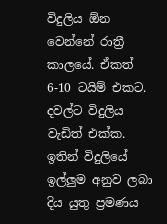විදුලිය ඕන වෙන්නේ රාත්‍රී කාලයේ. ඒකත් 6-10 ටයිම් එකට. දවල්ට විදුලිය වැඩිත් එක්ක. ඉතින් විදුලියේ ඉල්ලුම අනුව ලබා දිය යුතු ප්‍රමණය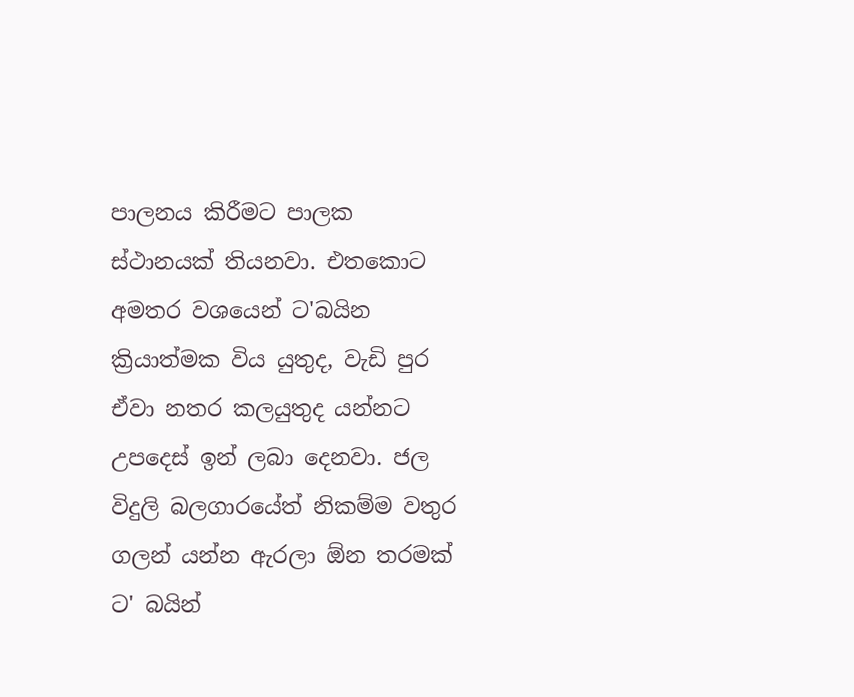පාලනය කිරීමට පාලක ස්ථානයක් තියනවා. එතකොට අමතර වශයෙන් ට'බයින ක්‍රියාත්මක විය යුතුද, වැඩි පුර ඒවා නතර කලයුතුද යන්නට උපදෙස් ඉන් ලබා දෙනවා. ජල විදුලි බලගාරයේත් නිකම්ම වතුර ගලන් යන්න ඇරලා ඕන තරමක් ට' බයින්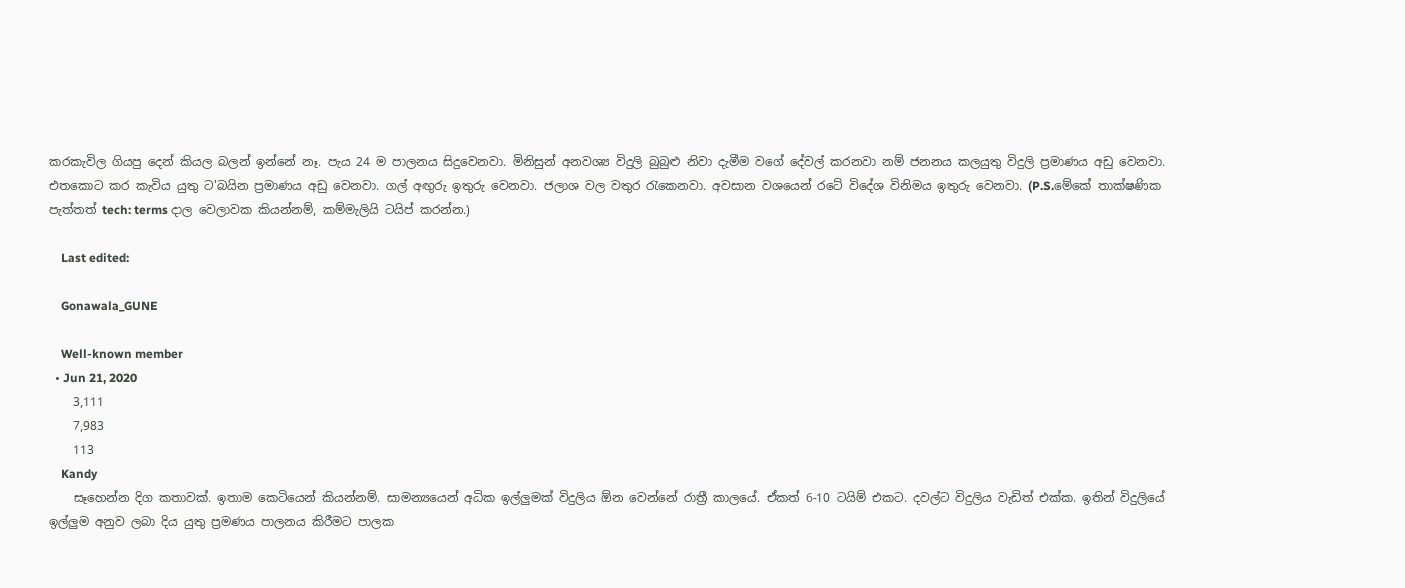කරකැවිල ගියපු දෙන් කියල බලන් ඉන්නේ නෑ. පැය 24 ම පාලනය සිදුවෙනවා. මිනිසුන් අනවශ්‍ය විදුලි බුබුළු නිවා දැමීම වගේ දේවල් කරනවා නම් ජනනය කලයුතු විදුලි ප්‍රමාණය අඩු වෙනවා. එතකොට කර කැවිය යුතු ට'බයින ප්‍රමාණය අඩු වෙනවා. ගල් අඟුරු ඉතුරු වෙනවා. ජලාශ වල වතුර රැකෙනවා. අවසාන වශයෙන් රටේ විදේශ විනිමය ඉතුරු වෙනවා. (P.S.මේකේ තාක්ෂණික පැත්තත් tech: terms දාල වෙලාවක කියන්නම්, කම්මැලියි ටයිප් කරන්න.)

    Last edited:

    Gonawala_GUNE

    Well-known member
  • Jun 21, 2020
    3,111
    7,983
    113
    Kandy
    සෑහෙන්න දිග කතාවක්. ඉතාම කෙටියෙන් කියන්නම්. සාමන්‍යයෙන් අධික ඉල්ලුමක් විදුලිය ඕන වෙන්නේ රාත්‍රී කාලයේ. ඒකත් 6-10 ටයිම් එකට. දවල්ට විදුලිය වැඩිත් එක්ක. ඉතින් විදුලියේ ඉල්ලුම අනුව ලබා දිය යුතු ප්‍රමණය පාලනය කිරීමට පාලක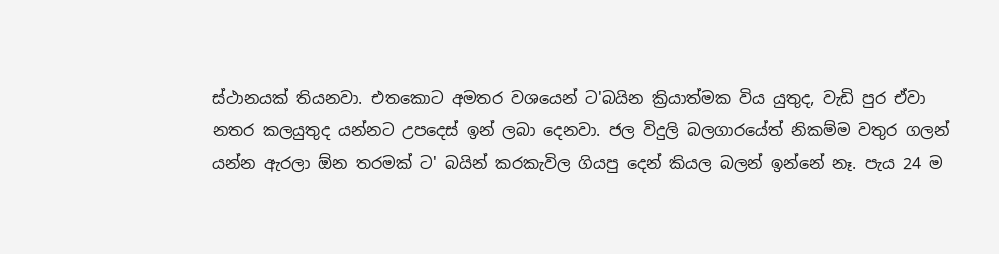ස්ථානයක් තියනවා. එතකොට අමතර වශයෙන් ට'බයින ක්‍රියාත්මක විය යුතුද, වැඩි පුර ඒවා නතර කලයුතුද යන්නට උපදෙස් ඉන් ලබා දෙනවා. ජල විදුලි බලගාරයේත් නිකම්ම වතුර ගලන් යන්න ඇරලා ඕන තරමක් ට' බයින් කරකැවිල ගියපු දෙන් කියල බලන් ඉන්නේ නෑ. පැය 24 ම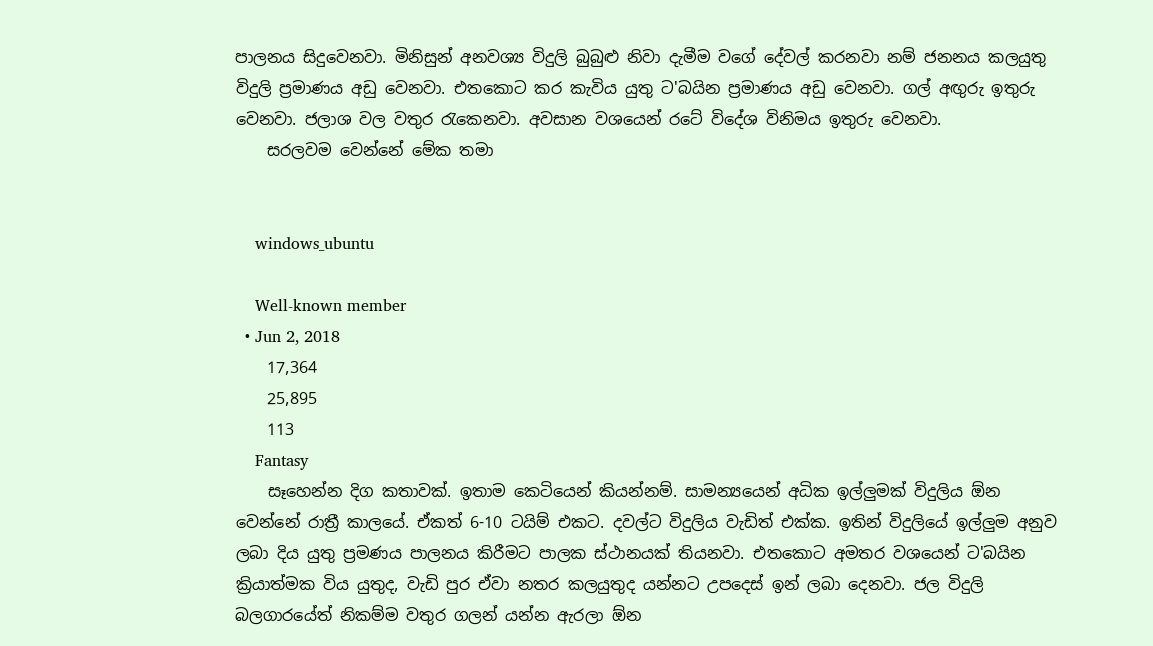පාලනය සිදුවෙනවා. මිනිසුන් අනවශ්‍ය විදුලි බුබුළු නිවා දැමීම වගේ දේවල් කරනවා නම් ජනනය කලයුතු විදුලි ප්‍රමාණය අඩු වෙනවා. එතකොට කර කැවිය යුතු ට'බයින ප්‍රමාණය අඩු වෙනවා. ගල් අඟුරු ඉතුරු වෙනවා. ජලාශ වල වතුර රැකෙනවා. අවසාන වශයෙන් රටේ විදේශ විනිමය ඉතුරු වෙනවා.
    සරලවම වෙන්නේ මේක තමා


    windows_ubuntu

    Well-known member
  • Jun 2, 2018
    17,364
    25,895
    113
    Fantasy
    සෑහෙන්න දිග කතාවක්. ඉතාම කෙටියෙන් කියන්නම්. සාමන්‍යයෙන් අධික ඉල්ලුමක් විදුලිය ඕන වෙන්නේ රාත්‍රී කාලයේ. ඒකත් 6-10 ටයිම් එකට. දවල්ට විදුලිය වැඩිත් එක්ක. ඉතින් විදුලියේ ඉල්ලුම අනුව ලබා දිය යුතු ප්‍රමණය පාලනය කිරීමට පාලක ස්ථානයක් තියනවා. එතකොට අමතර වශයෙන් ට'බයින ක්‍රියාත්මක විය යුතුද, වැඩි පුර ඒවා නතර කලයුතුද යන්නට උපදෙස් ඉන් ලබා දෙනවා. ජල විදුලි බලගාරයේත් නිකම්ම වතුර ගලන් යන්න ඇරලා ඕන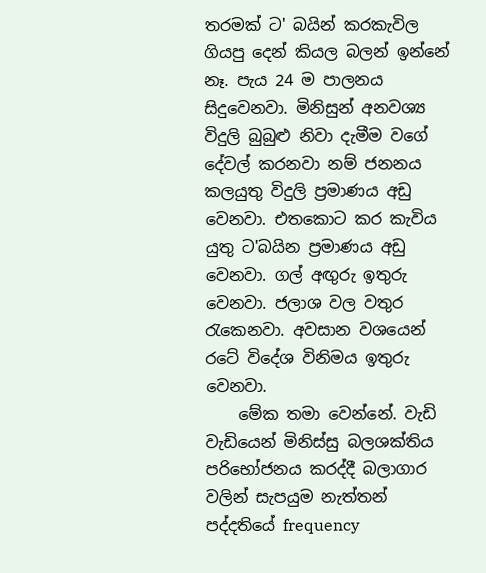තරමක් ට' බයින් කරකැවිල ගියපු දෙන් කියල බලන් ඉන්නේ නෑ. පැය 24 ම පාලනය සිදුවෙනවා. මිනිසුන් අනවශ්‍ය විදුලි බුබුළු නිවා දැමීම වගේ දේවල් කරනවා නම් ජනනය කලයුතු විදුලි ප්‍රමාණය අඩු වෙනවා. එතකොට කර කැවිය යුතු ට'බයින ප්‍රමාණය අඩු වෙනවා. ගල් අඟුරු ඉතුරු වෙනවා. ජලාශ වල වතුර රැකෙනවා. අවසාන වශයෙන් රටේ විදේශ විනිමය ඉතුරු වෙනවා.
    මේක තමා වෙන්නේ. වැඩි වැඩියෙන් මිනිස්සු බලශක්තිය පරිභෝජනය කරද්දී බලාගාර වලින් සැපයුම නැත්තන් පද්දතියේ frequency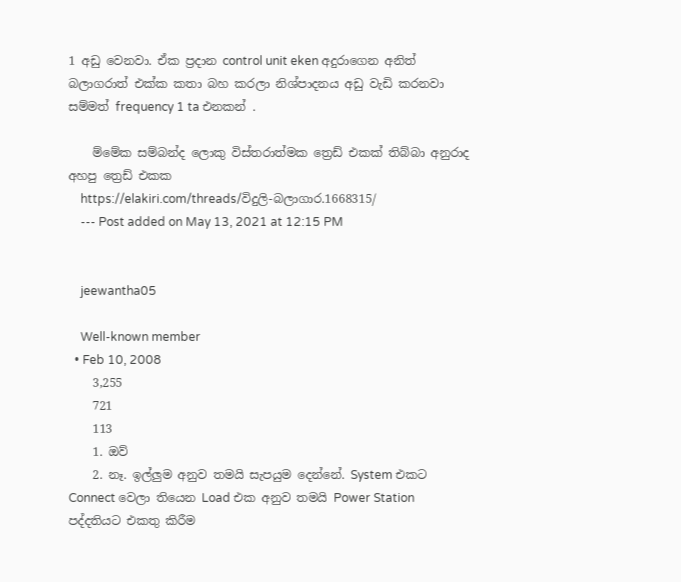1 අඩු වෙනවා. ඒක ප්‍රදාන control unit eken අදුරාගෙන අනිත් බලාගරාත් එක්ක කතා බහ කරලා නිශ්පාදනය අඩු වැඩි කරනවා සම්මත් frequency 1 ta එනකන් .

    ම්මේක සම්බන්ද ලොකු විස්තරාත්මක ත්‍රෙඩ් එකක් තිබ්බා අනුරාද අහපු ත්‍රෙඩ් එකක
    https://elakiri.com/threads/විදුලි-බලාගාර.1668315/
    --- Post added on May 13, 2021 at 12:15 PM


    jeewantha05

    Well-known member
  • Feb 10, 2008
    3,255
    721
    113
    1. ඔව්
    2. නෑ. ඉල්ලුම අනුව තමයි සැපයුම දෙන්නේ. System එකට Connect වෙලා තියෙන Load එක අනුව තමයි Power Station පද්දතියට එකතු කිරීම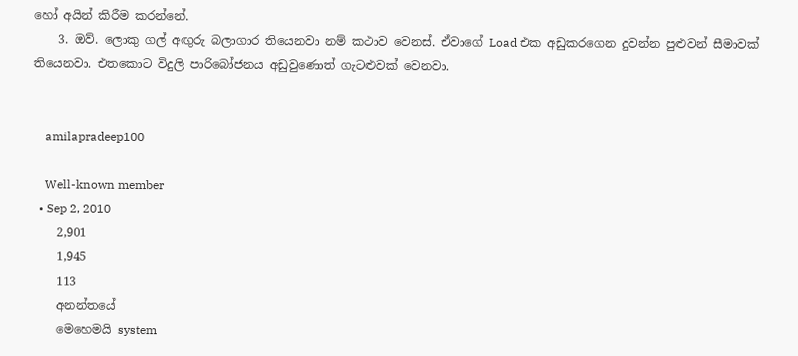හෝ අයින් කිරීම කරන්නේ.
    3. ඔව්. ලොකු ගල් අඟුරු බලාගාර තියෙනවා නම් කථාව වෙනස්. ඒවාගේ Load එක අඩුකරගෙන දුවන්න පුළුවන් සීමාවක් තියෙනවා. එතකොට විදුලි පාරිබෝජනය අඩුවුණොත් ගැටළුවක් වෙනවා.


    amilapradeep100

    Well-known member
  • Sep 2, 2010
    2,901
    1,945
    113
    අනන්තයේ
    මෙහෙමයි system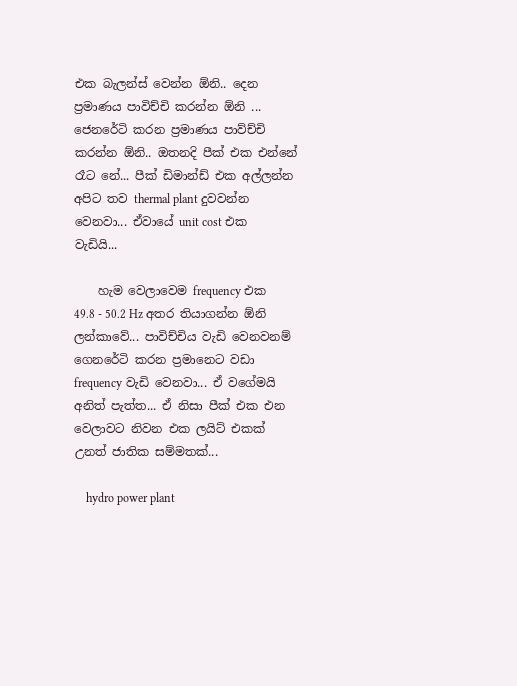එක බැලන්ස් වෙන්න ඕනි.. දෙන ප්‍රමාණය පාවිච්චි කරන්න ඕනි ... ජෙනරේටි කරන ප්‍රමාණය පාව්ච්චි කරන්න ඕනි.. ඔතනදි පීක් එක එන්නේ රෑට නේ... පීක් ඩිමාන්ඩ් එක අල්ලන්න අපිට තව thermal plant දුවවන්න වෙනවා... ඒවායේ unit cost එක වැඩියි...

    හැම වෙලාවෙම frequency එක 49.8 - 50.2 Hz අතර තියාගන්න ඕනි ලන්කාවේ... පාවිච්චිය වැඩි වෙනවනම් ගෙනරේටි කරන ප්‍රමානෙට වඩා frequency වැඩි වෙනවා... ඒ වගේමයි අනිත් පැත්ත... ඒ නිසා පීක් එක එන වෙලාවට නිවන එක ලයිට් එකක් උනත් ජාතික සම්මතක්...

    hydro power plant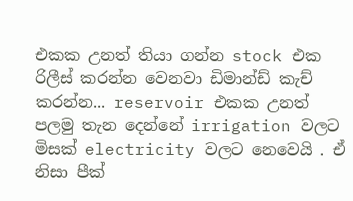එකක උනත් තියා ගන්න stock එක රිලීස් කරන්න වෙනවා ඩිමාන්ඩ් කැච් කරන්න... reservoir එකක උනත් පලමු තැන දෙන්නේ irrigation වලට මිසක් electricity වලට නෙවෙයි . ඒ නිසා පීක්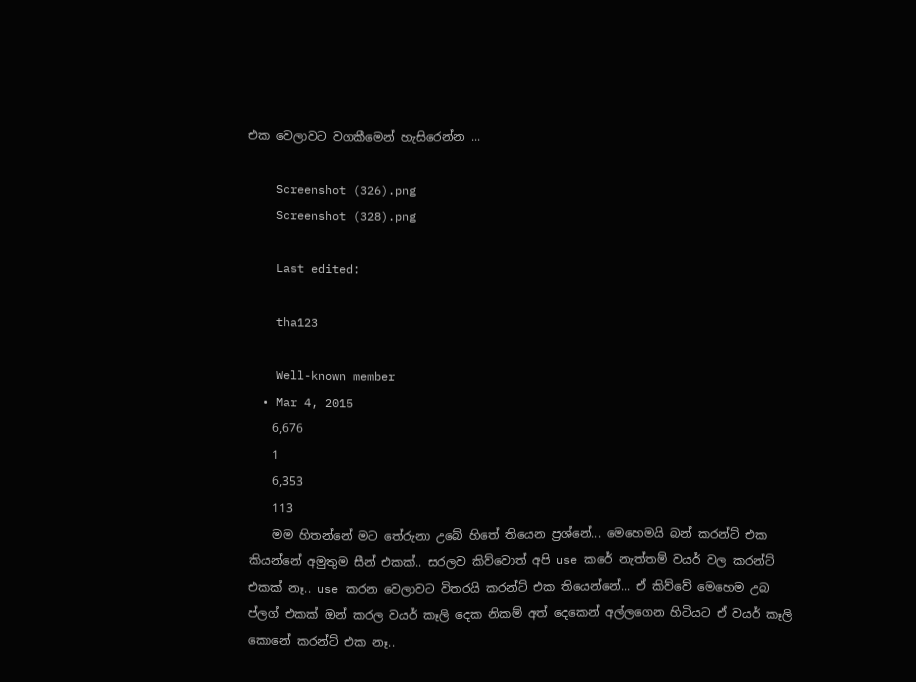එක වෙලාවට වගකීමෙන් හැසිරෙන්න ...

    Screenshot (326).png
    Screenshot (328).png

    Last edited:

    tha123

    Well-known member
  • Mar 4, 2015
    6,676
    1
    6,353
    113
    මම හිතන්නේ මට තේරුනා උබේ හිතේ තියෙන ප්‍රශ්නේ... මෙහෙමයි බන් කරන්ට් එක කියන්නේ අමුතුම සීන් එකක්.. සරලව කිව්වොත් අපි use කරේ නැත්තම් වයර් වල කරන්ට් එකක් නෑ.. use කරන වෙලාවට විතරයි කරන්ට් එක තියෙන්නේ... ඒ කිව්වේ මෙහෙම උබ ප්ලග් එකක් ඔන් කරල වයර් කෑලි දෙක නිකම් අත් දෙකෙන් අල්ලගෙන හිටියට ඒ වයර් කෑලි කොනේ කරන්ට් එක නෑ..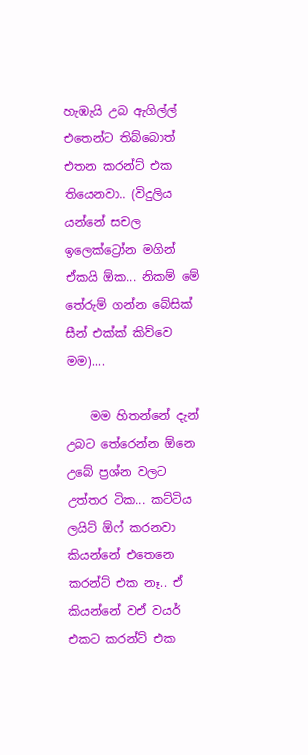හැඹැයි උබ ඇගිල්ල් එතෙන්ට තිබ්බොත් එතන කරන්ට් එක තියෙනවා.. (විදුලිය යන්නේ සචල ඉලෙක්ට්‍රෝන මගින් ඒකයි ඕක... නිකම් මේ තේරුම් ගන්න බේසික් සීන් එක්ක් කිව්වෙ මම)....

    මම හිතන්නේ දැන් උබට තේරෙන්න ඕනෙ උබේ ප්‍රශ්න වලට උත්තර ටික... කට්ටිය ලයිට් ඕෆ් කරනවා කියන්නේ එතෙනෙ කරන්ට් එක නෑ.. ඒ කියන්නේ වඒ වයර් එකට කරන්ට් එක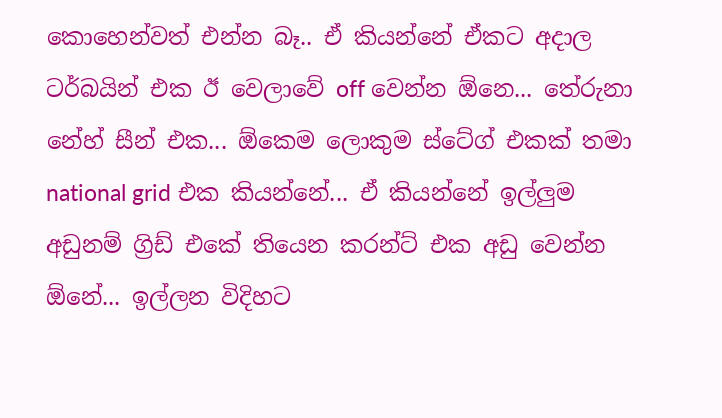කොහෙන්වත් එන්න බෑ.. ඒ කියන්නේ ඒකට අදාල ටර්බයින් එක ඊ වෙලාවේ off වෙන්න ඕනෙ... තේරුනා නේහ් සීන් එක... ඕකෙම ලොකුම ස්ටේග් එකක් තමා national grid එක කියන්නේ... ඒ කියන්නේ ඉල්ලුම අඩුනම් ග්‍රිඩ් එකේ තියෙන කරන්ට් එක අඩු වෙන්න ඕනේ... ඉල්ලන විදිහට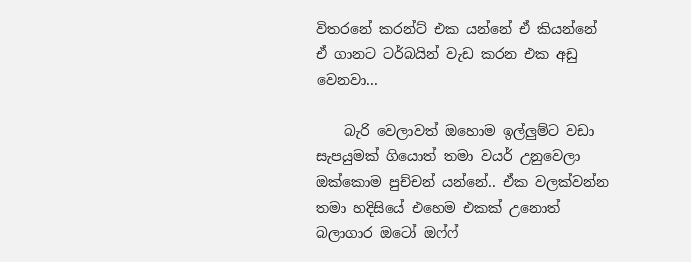විතරනේ කරන්ට් එක යන්නේ ඒ කියන්නේ ඒ ගානට ටර්බයින් වැඩ කරන එක අඩු වෙනවා...

    බැරි වෙලාවත් ඔහොම ඉල්ලුම්ට වඩා සැපයුමක් ගියොත් තමා වයර් උනුවෙලා ඔක්කොම පුච්චන් යන්නේ.. ඒක වලක්වන්න තමා හදිසියේ එහෙම එකක් උනොත් බලාගාර ඔටෝ ඔෆ්ෆ්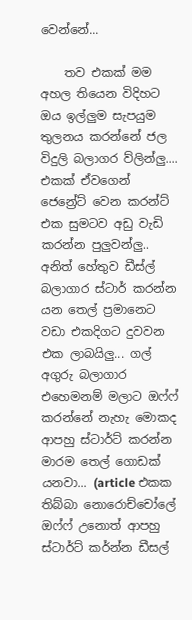වෙන්නේ...

    තව එකක් මම අහල තියෙන විදිහට ඔය ඉල්ලුම සැපයුම තුලනය කරන්නේ ජල විදුලි බලාගර ව්ලින්ලු.... එකක් ඒවගෙන් ජෙන්‍රේට් වෙන කරන්ට් එක සුමටව අඩු වැඩි කරන්න පුලුවන්ලු.. අනිත් හේතුව ඩීස්ල් බලාගාර ස්ටාර් කරන්න යන තෙල් ප්‍රමානෙට වඩා එකදිගට දුවවන එක ලාබයිලු... ගල් අගුරු බලාගාර එහෙමනම් මලාට ඔෆ්ෆ් කරන්නේ නැහැ මොකද ආපහු ස්ටාර්ට් කරන්න මාරම තෙල් ගොඩක් යනවා... (article එකක තිබ්බා නොරොච්චෝලේ ඔෆ්ෆ් උනොත් ආපහු ස්ටාර්ට් කර්න්න ඩීසල්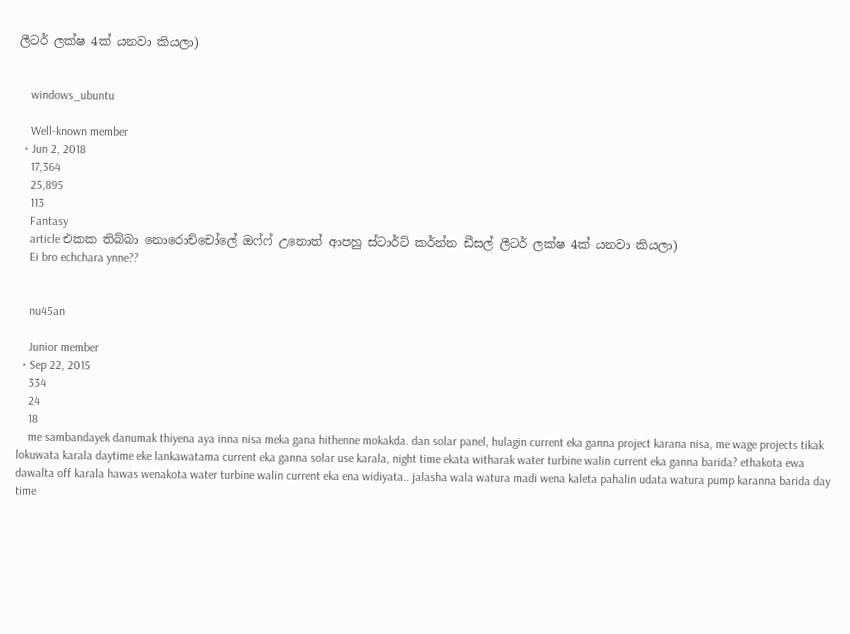ලීටර් ලක්ෂ 4ක් යනවා කියලා)


    windows_ubuntu

    Well-known member
  • Jun 2, 2018
    17,364
    25,895
    113
    Fantasy
    article එකක තිබ්බා නොරොච්චෝලේ ඔෆ්ෆ් උනොත් ආපහු ස්ටාර්ට් කර්න්න ඩීසල් ලීටර් ලක්ෂ 4ක් යනවා කියලා)
    Ei bro echchara ynne??


    nu45an

    Junior member
  • Sep 22, 2015
    334
    24
    18
    me sambandayek danumak thiyena aya inna nisa meka gana hithenne mokakda. dan solar panel, hulagin current eka ganna project karana nisa, me wage projects tikak lokuwata karala daytime eke lankawatama current eka ganna solar use karala, night time ekata witharak water turbine walin current eka ganna barida? ethakota ewa dawalta off karala hawas wenakota water turbine walin current eka ena widiyata.. jalasha wala watura madi wena kaleta pahalin udata watura pump karanna barida day time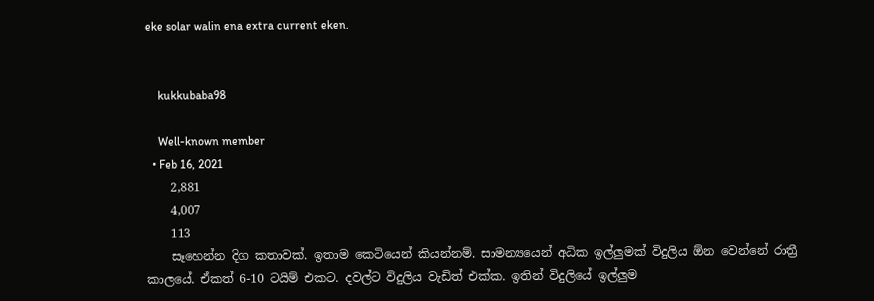eke solar walin ena extra current eken.


    kukkubaba98

    Well-known member
  • Feb 16, 2021
    2,881
    4,007
    113
    සෑහෙන්න දිග කතාවක්. ඉතාම කෙටියෙන් කියන්නම්. සාමන්‍යයෙන් අධික ඉල්ලුමක් විදුලිය ඕන වෙන්නේ රාත්‍රී කාලයේ. ඒකත් 6-10 ටයිම් එකට. දවල්ට විදුලිය වැඩිත් එක්ක. ඉතින් විදුලියේ ඉල්ලුම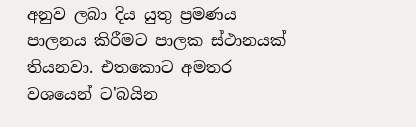අනුව ලබා දිය යුතු ප්‍රමණය පාලනය කිරීමට පාලක ස්ථානයක් තියනවා. එතකොට අමතර වශයෙන් ට'බයින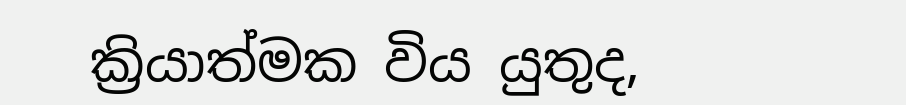ක්‍රියාත්මක විය යුතුද,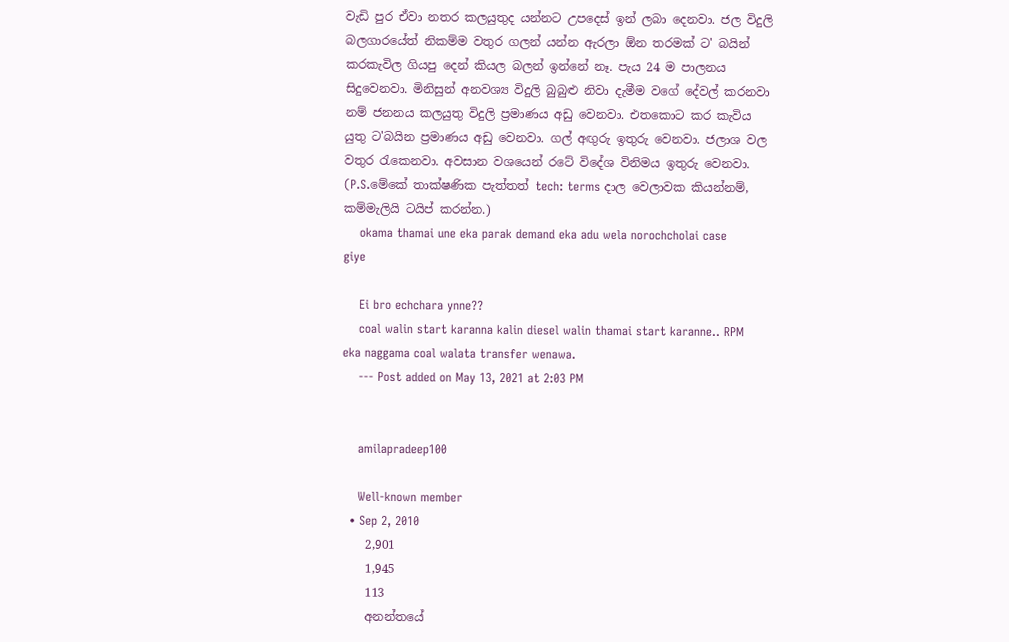වැඩි පුර ඒවා නතර කලයුතුද යන්නට උපදෙස් ඉන් ලබා දෙනවා. ජල විදුලි බලගාරයේත් නිකම්ම වතුර ගලන් යන්න ඇරලා ඕන තරමක් ට' බයින් කරකැවිල ගියපු දෙන් කියල බලන් ඉන්නේ නෑ. පැය 24 ම පාලනය සිදුවෙනවා. මිනිසුන් අනවශ්‍ය විදුලි බුබුළු නිවා දැමීම වගේ දේවල් කරනවා නම් ජනනය කලයුතු විදුලි ප්‍රමාණය අඩු වෙනවා. එතකොට කර කැවිය යුතු ට'බයින ප්‍රමාණය අඩු වෙනවා. ගල් අඟුරු ඉතුරු වෙනවා. ජලාශ වල වතුර රැකෙනවා. අවසාන වශයෙන් රටේ විදේශ විනිමය ඉතුරු වෙනවා. (P.S.මේකේ තාක්ෂණික පැත්තත් tech: terms දාල වෙලාවක කියන්නම්, කම්මැලියි ටයිප් කරන්න.)
    okama thamai une eka parak demand eka adu wela norochcholai case giye

    Ei bro echchara ynne??
    coal walin start karanna kalin diesel walin thamai start karanne.. RPM eka naggama coal walata transfer wenawa.
    --- Post added on May 13, 2021 at 2:03 PM


    amilapradeep100

    Well-known member
  • Sep 2, 2010
    2,901
    1,945
    113
    අනන්තයේ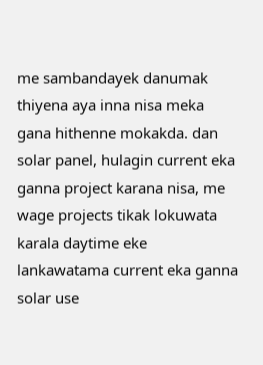me sambandayek danumak thiyena aya inna nisa meka gana hithenne mokakda. dan solar panel, hulagin current eka ganna project karana nisa, me wage projects tikak lokuwata karala daytime eke lankawatama current eka ganna solar use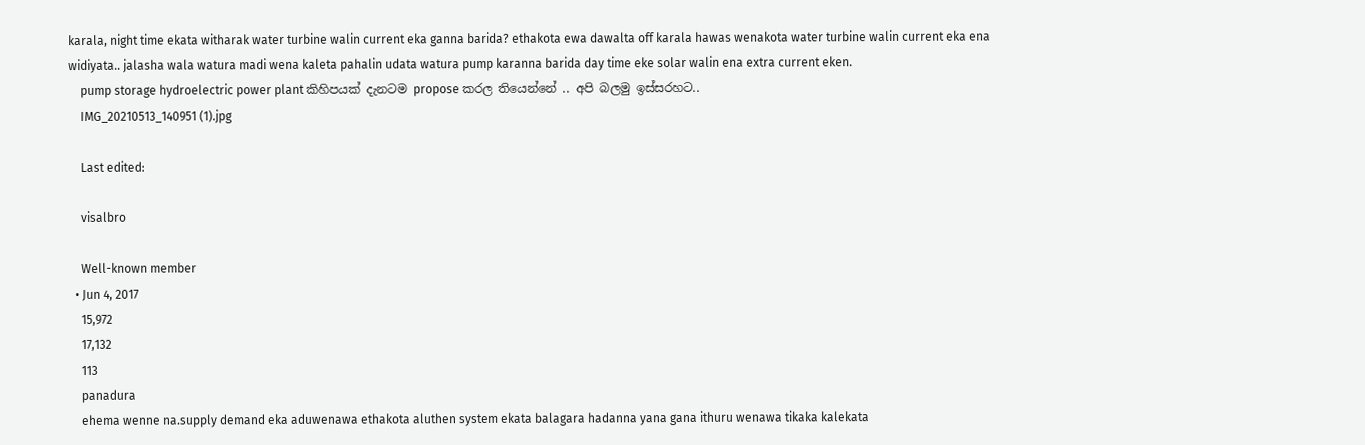karala, night time ekata witharak water turbine walin current eka ganna barida? ethakota ewa dawalta off karala hawas wenakota water turbine walin current eka ena widiyata.. jalasha wala watura madi wena kaleta pahalin udata watura pump karanna barida day time eke solar walin ena extra current eken.
    pump storage hydroelectric power plant කිහිපයක් දැනටම propose කරල තියෙන්නේ .. අපි බලමු ඉස්සරහට..
    IMG_20210513_140951 (1).jpg

    Last edited:

    visalbro

    Well-known member
  • Jun 4, 2017
    15,972
    17,132
    113
    panadura
    ehema wenne na.supply demand eka aduwenawa ethakota aluthen system ekata balagara hadanna yana gana ithuru wenawa tikaka kalekata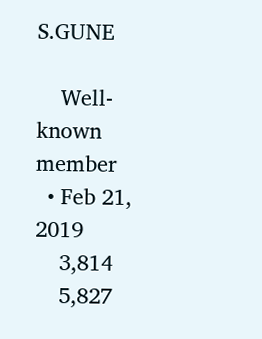S.GUNE

    Well-known member
  • Feb 21, 2019
    3,814
    5,827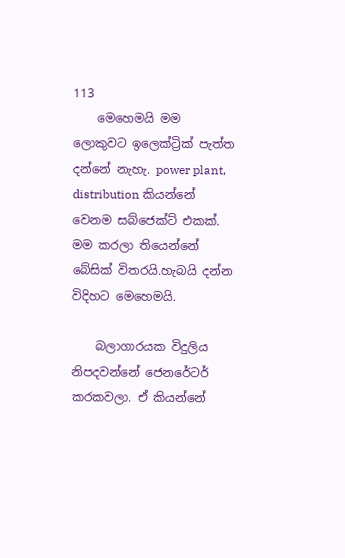113
    මෙහෙමයි මම ලොකුවට ඉලෙක්ට්‍රික් පැත්ත දන්නේ නැහැ. power plant, distribution කියන්නේ වෙනම සබ්ජෙක්ට් එකක්. මම කරලා තියෙන්නේ බේසික් විතරයි.හැබයි දන්න විදිහට මෙහෙමයි.

    බලාගාරයක විදුලිය නිපදවන්නේ ජෙනරේටර් කරකවලා. ඒ කියන්නේ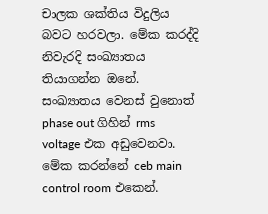චාලක ශක්තිය විදුලිය බවට හරවලා. මේක කරද්දි නිවැරදි සංඛ්‍යාතය තියාගන්න ඔනේ. සංඛ්‍යාතය වෙනස් වුනොත් phase out ගිහින් rms voltage එක අඩුවෙනවා. මේක කරන්නේ ceb main control room එකෙන්.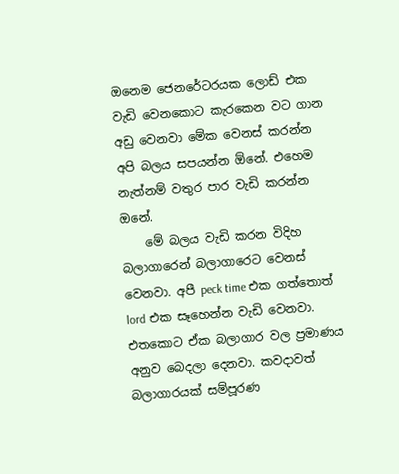ඔනෙම ජෙනරේටරයක ලොඩ් එක වැඩි වෙනකොට කැරකෙන වට ගාන අඩු වෙනවා මේක වෙනස් කරන්න අපි බලය සපයන්න ඕනේ. එහෙම නැත්නම් වතුර පාර වැඩි කරන්න ඔනේ.
    මේ බලය වැඩි කරන විදිහ බලාගාරෙන් බලාගාරෙට වෙනස් වෙනවා. අපී peck time එක ගත්තොත් lord එක සෑහෙන්න වැඩි වෙනවා. එතකොට ඒක බලාගාර වල ප්‍රමාණය අනුව බෙදලා දෙනවා. කවදාවත් බලාගාරයක් සම්පූරණ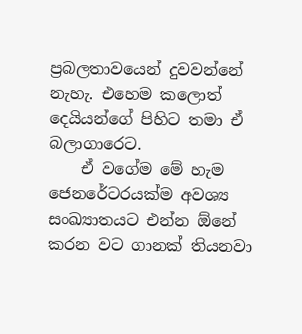ප්‍රබලතාවයෙන් දුවවන්නේ නැහැ. එහෙම කලොත් දෙයියන්ගේ පිහිට තමා ඒ බලාගාරෙට.
    ඒ වගේම මේ හැම ජෙනරේටරයක්ම අවශ්‍ය සංඛ්‍යාතයට එන්න ඕනේ කරන වට ගානක් තියනවා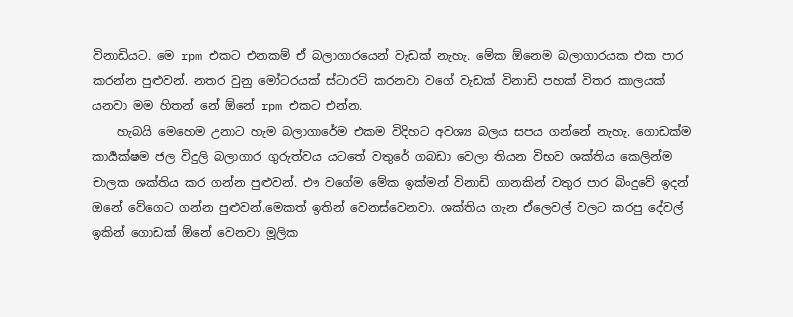විනාඩියට. මෙ rpm එකට එනකම් ඒ බලාගාරයෙන් වැඩක් නැහැ. මේක ඕනෙම බලාගාරයක එක පාර කරන්න පුළුවන්. නතර වුනු මෝටරයක් ස්ටාරට් කරනවා වගේ වැඩක් විනාඩි පහක් විතර කාලයක් යනවා මම හිතන් නේ ඕනේ rpm එකට එන්න.
    හැබයි මෙහෙම උනාට හැම බලාගාරේම එකම විදිහට අවශ්‍ය බලය සපය ගන්නේ නැහැ. ගොඩක්ම කාර්‍යක්ෂම ජල විදුලි බලාගාර ගුරුත්වය යටතේ වතුරේ ගබඩා වෙලා තියන විභව ශක්තිය කෙලින්ම චාලක ශක්තිය කර ගන්න පුළුවන්. එෟ වගේම මේක ඉක්මන් විනාඩි ගානකින් වතුර පාර බිංදුවේ ඉදන් ඔනේ වේගෙට ගන්න පුළුවන්.මෙකත් ඉතින් වෙනස්වෙනවා. ශක්තිය ගැන ඒලෙවල් වලට කරපු දේවල් ඉකින් ගොඩක් ඕනේ වෙනවා මූලික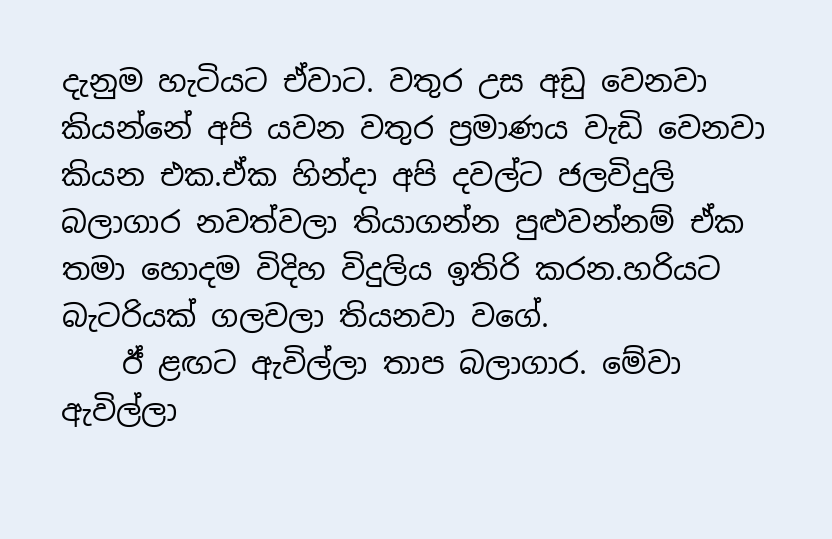දැනුම හැටියට ඒවාට. වතුර උස අඩු වෙනවා කියන්නේ අපි යවන වතුර ප්‍රමාණය වැඩි වෙනවා කියන එක.ඒක හින්දා අපි දවල්ට ජලවිදුලි බලාගාර නවත්වලා තියාගන්න පුළුවන්නම් ඒක තමා හොදම විදිහ විදුලිය ඉතිරි කරන.හරියට බැටරියක් ගලවලා තියනවා වගේ.
    ඊ් ළඟට ඇවිල්ලා තාප බලාගාර. මේවා ඇවිල්ලා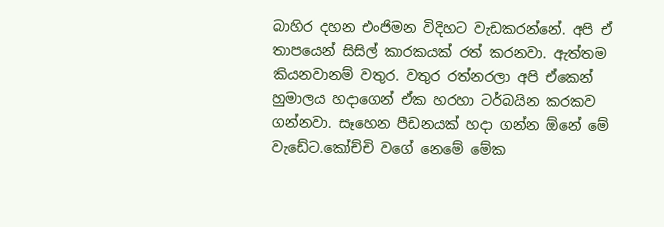බාහිර දහන එංජිමන විදිහට වැඩකරන්නේ. අපි ඒ තාපයෙන් සිසිල් කාරකයක් රත් කරනවා. ඇත්තම කියනවානම් වතුර. වතුර රත්නරලා අපි ඒකෙන් හුමාලය හදාගෙන් ඒක හරහා ටර්බයින කරකව ගන්නවා. සෑහෙන පීඩනයක් හදා ගන්න ඕනේ මේ වැඩේට.කෝච්චි වගේ නෙමේ මේක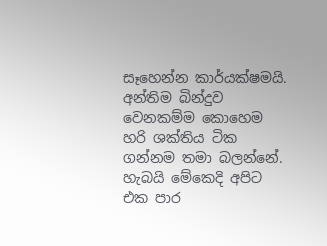සෑහෙන්න කාර්යක්ෂමයි. අන්තිම බින්දුව වෙනකම්ම කොහෙම හරි ශක්තිය ටික ගන්නම තමා බලන්නේ. හැබයි මේකෙදි අපිට එක පාර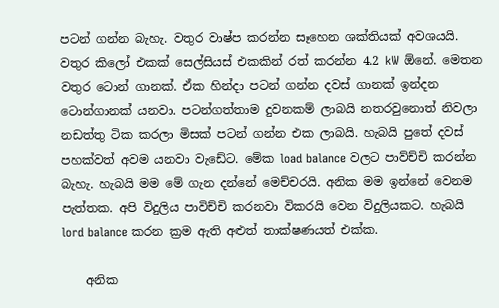පටන් ගන්න බැහැ. වතුර වාෂ්ප කරන්න සෑහෙන ශක්තියක් අවශයයි. වතුර කිලෝ එකක් සෙල්සියස් එකකින් රත් කරන්න 4.2 kW ඕනේ. මෙතන වතුර ටොන් ගානක්. ඒක හින්දා පටන් ගන්න දවස් ගානක් ඉන්දන ටොන්ගානක් යනවා. පටන්ගත්තාම දුවනකම් ලාබයි නතරවුනොත් නිවලා නඩත්තු ටික කරලා මිසක් පටන් ගන්න එක ලාබයි. හැබයි පුතේ දවස් පහක්වත් අවම යනවා වැඩේට. මේක load balance වලට පාව්ච්චි කරන්න බැහැ. හැබයි මම මේ ගැන දන්නේ මෙච්චරයි. අනික මම ඉන්නේ වෙනම පැත්තක. අපි විදුලිය පාවිච්චි කරනවා විකරයි වෙන විදුලියකට. හැබයි lord balance කරන ක්‍රම ඇති අළුත් තාක්ෂණයත් එක්ක.

    අනික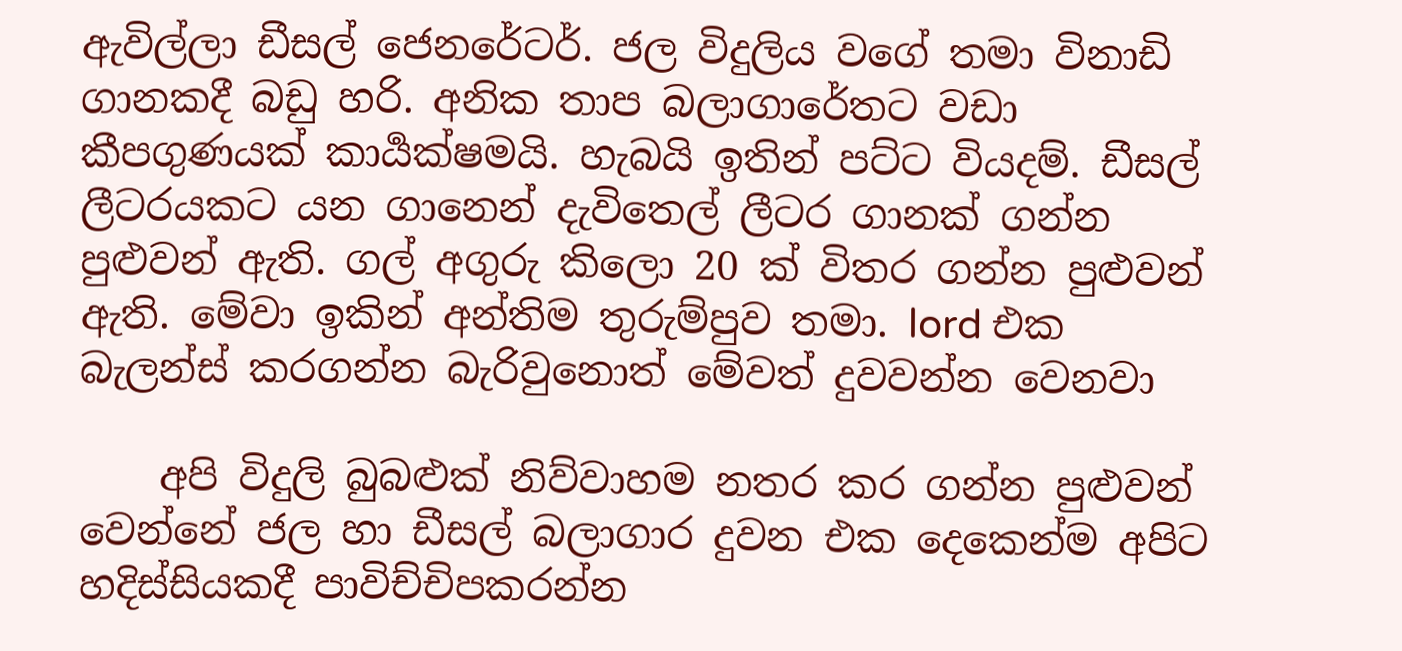ඇවිල්ලා ඩීසල් ජෙනරේටර්. ජල විදුලිය වගේ තමා විනාඩි ගානකදී බඩු හරි. අනික තාප බලාගාරේතට වඩා කීපගුණයක් කාර්‍යක්ෂමයි. හැබයි ඉතින් පට්ට වියදම්. ඩීසල් ලීටරයකට යන ගානෙන් දැවිතෙල් ලීටර ගානක් ගන්න පුළුවන් ඇති. ගල් අගුරු කිලො 20 ක් විතර ගන්න පුළුවන් ඇති. මේවා ඉකින් අන්තිම තුරුම්පුව තමා. lord එක බැලන්ස් කරගන්න බැරිවුනොත් මේවත් දුවවන්න වෙනවා

    අපි විදුලි බුබළුක් නිව්වාහම නතර කර ගන්න පුළුවන් වෙන්නේ ජල හා ඩීසල් බලාගාර දුවන එක දෙකෙන්ම අපිට හදිස්සියකදී පාවිච්චිපකරන්න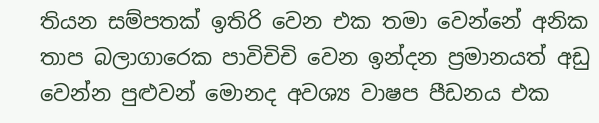තියන සම්පතක් ඉතිරි වෙන එක තමා වෙන්නේ අනික තාප බලාගාරෙක පාවිචිචි වෙන ඉන්දන ප්‍රමානයත් අඩු වෙන්න පුළුවන් මොනද අවශ්‍ය වාෂප පීඩනය එක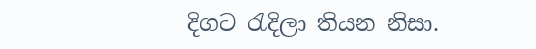දිගට රැදිලා තියන නිසා.